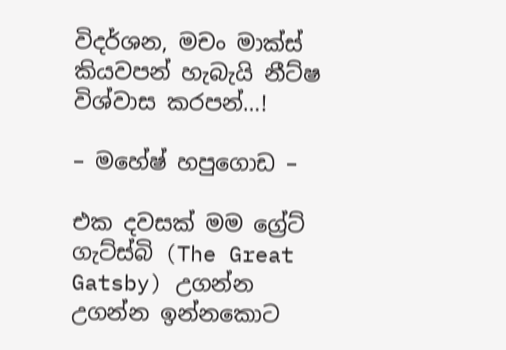විදර්ශන, මචං මාක්ස් කියවපන් හැබැයි නීට්ෂ විශ්වාස කරපන්…!

– මහේෂ් හපුගොඩ –

එක දවසක් මම ග්‍රේට් ගැට්ස්බි (The Great Gatsby) උගන්න උගන්න ඉන්නකොට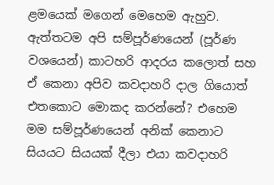ළමයෙක් මගෙන් මෙහෙම ඇහුව. ඇත්තටම අපි සම්පූර්ණයෙන් (පූර්ණ වශයෙන්) කාටහරි ආදරය කලොත් සහ ඒ කෙනා අපිව කවදාහරි දාල ගියොත් එතකොට මොකද කරන්නේ? එහෙම මම සම්පූර්ණයෙන් අනික් කෙනාට සියයට සියයක් දීලා එයා කවදාහරි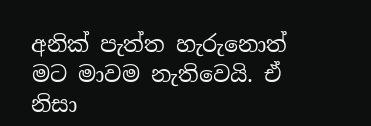අනික් පැත්ත හැරුනොත් මට මාවම නැතිවෙයි. ඒ නිසා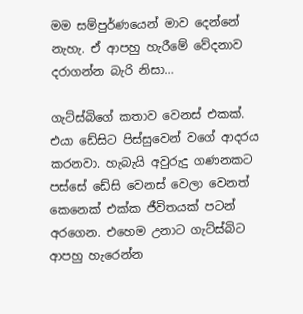මම සම්පුර්ණයෙන් මාව දෙන්නේ නැහැ. ඒ ආපහු හැරීමේ වේදනාව දරාගන්න බැරි නිසා…

ගැට්ස්බිගේ කතාව වෙනස් එකක්. එයා ඩේසිට පිස්සුවෙන් වගේ ආදරය කරනවා. හැබැයි අවුරුදු ගණනකට පස්සේ ඩේසි වෙනස් වෙලා වෙනත් කෙනෙක් එක්ක ජීවිතයක් පටන් අරගෙන. එහෙම උනාට ගැට්ස්බිට ආපහු හැරෙන්න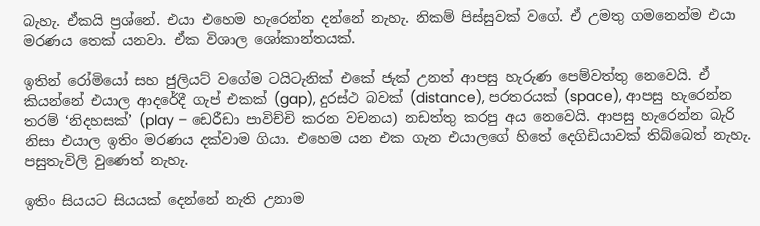බැහැ. ඒකයි ප්‍රශ්නේ. එයා එහෙම හැරෙන්න දන්නේ නැහැ. නිකම් පිස්සුවක් වගේ. ඒ උමතු ගමනෙන්ම එයා මරණය තෙක් යනවා. ඒක විශාල ශෝකාන්තයක්.

ඉතින් රෝමියෝ සහ ජුලියට් වගේම ටයිටැනික් එකේ ජැක් උනත් ආපසු හැරුණ පෙම්වත්තු නෙවෙයි. ඒ කියන්නේ එයාල ආදරේදී ගැප් එකක් (gap), දුරස්ථ බවක් (distance), පරතරයක් (space), ආපසු හැරෙන්න තරම් ‘නිදහසක්’ (play – ඩෙරීඩා පාවිච්චි කරන වචනය) නඩත්තු කරපු අය නෙවෙයි. ආපසු හැරෙන්න බැරි නිසා එයාල ඉතිං මරණය දක්වාම ගියා. එහෙම යන එක ගැන එයාලගේ හිතේ දෙගිඩියාවක් තිබ්බෙත් නැහැ. පසුතැවිලි වුණෙත් නැහැ.

ඉතිං සියයට සියයක් දෙන්නේ නැති උනාම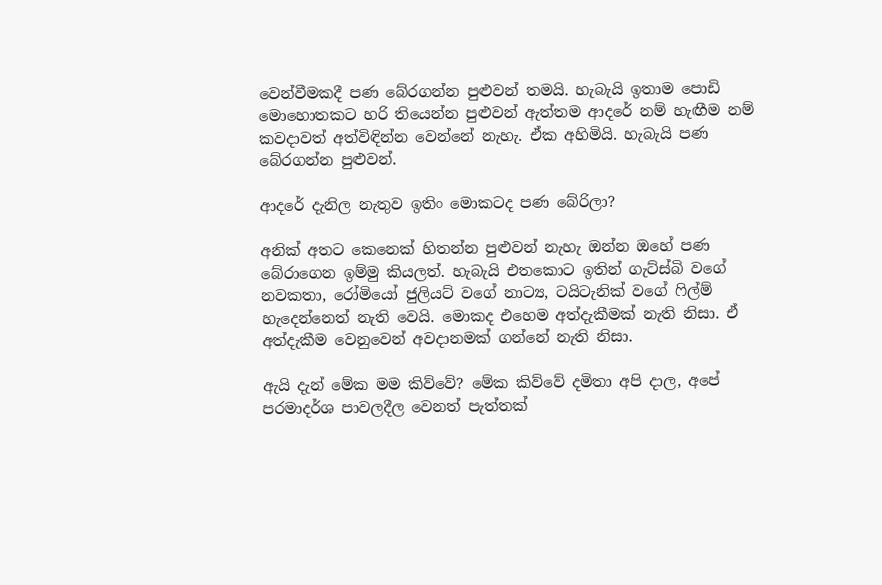වෙන්වීමකදී පණ බේරගන්න පුළුවන් තමයි. හැබැයි ඉතාම පොඩි මොහොතකට හරි තියෙන්න පුළුවන් ඇත්තම ආදරේ නම් හැඟීම නම් කවදාවත් අත්විඳින්න වෙන්නේ නැහැ. ඒක අහිමියි. හැබැයි පණ බේරගන්න පුළුවන්.

ආදරේ දැනිල නැතුව ඉතිං මොකටද පණ බේරිලා?

අනික් අතට කෙනෙක් හිතන්න පුළුවන් නැහැ ඔන්න ඔහේ පණ බේරාගෙන ඉම්මු කියලත්. හැබැයි එතකොට ඉතින් ගැට්ස්බි වගේ නවකතා, රෝමියෝ ජුලියට් වගේ නාට්‍ය, ටයිටැනික් වගේ ෆිල්ම් හැදෙන්නෙත් නැති වෙයි. මොකද එහෙම අත්දැකීමක් නැති නිසා. ඒ අත්දැකීම වෙනුවෙන් අවදානමක් ගන්නේ නැති නිසා.

ඇයි දැන් මේක මම කිව්වේ? මේක කිව්වේ දමිතා අපි දාල, අපේ පරමාදර්ශ පාවලදීල වෙනත් පැත්තක්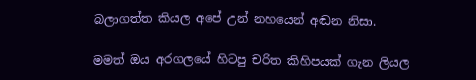බලාගත්ත කියල අපේ උන් නහයෙන් අඬන නිසා.

මමත් ඔය අරගලයේ හිටපු චරිත කිහිපයක් ගැන ලියල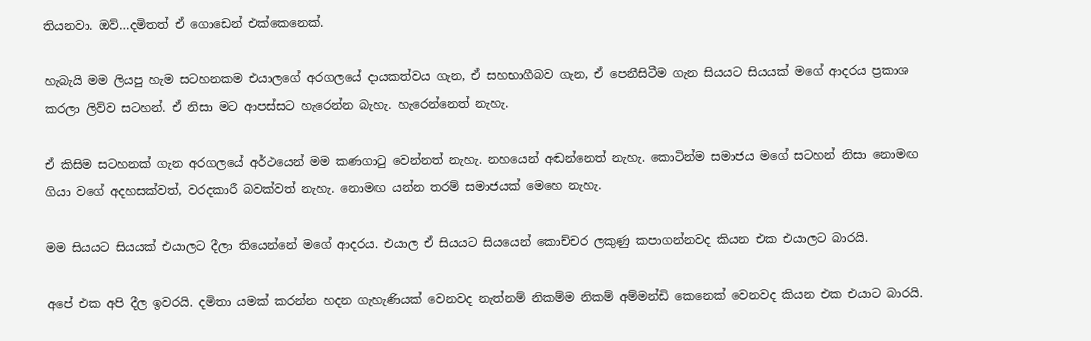තියනවා. ඔව්…දමිතත් ඒ ගොඩෙන් එක්කෙනෙක්.

හැබැයි මම ලියපු හැම සටහනකම එයාලගේ අරගලයේ දායකත්වය ගැන, ඒ සහභාගීබව ගැන, ඒ පෙනීසිටීම ගැන සියයට සියයක් මගේ ආදරය ප්‍රකාශ කරලා ලිව්ව සටහන්. ඒ නිසා මට ආපස්සට හැරෙන්න බැහැ. හැරෙන්නෙත් නැහැ.

ඒ කිසිම සටහනක් ගැන අරගලයේ අර්ථයෙන් මම කණගාටු වෙන්නත් නැහැ. නහයෙන් අඬන්නෙත් නැහැ. කොටින්ම සමාජය මගේ සටහන් නිසා නොමඟ ගියා වගේ අදහසක්වත්, වරදකාරී බවක්වත් නැහැ. නොමඟ යන්න තරම් සමාජයක් මෙහෙ නැහැ.

මම සියයට සියයක් එයාලට දීලා තියෙන්නේ මගේ ආදරය. එයාල ඒ සියයට සියයෙන් කොච්චර ලකුණු කපාගන්නවද කියන එක එයාලට බාරයි.

අපේ එක අපි දීල ඉවරයි. දමිතා යමක් කරන්න හදන ගැහැණියක් වෙනවද නැත්නම් නිකම්ම නිකම් අම්මන්ඩි කෙනෙක් වෙනවද කියන එක එයාට බාරයි.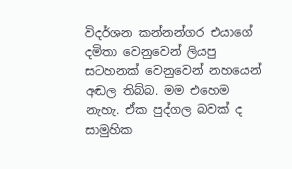විදර්ශන කන්නන්ගර එයාගේ දමිතා වෙනුවෙන් ලියපු සටහනක් වෙනුවෙන් නහයෙන් අඬල තිබ්බ. මම එහෙම නැහැ. ඒක පුද්ගල බවක් ද සාමුහික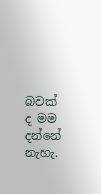බවක් ද මම දන්නේ නැහැ.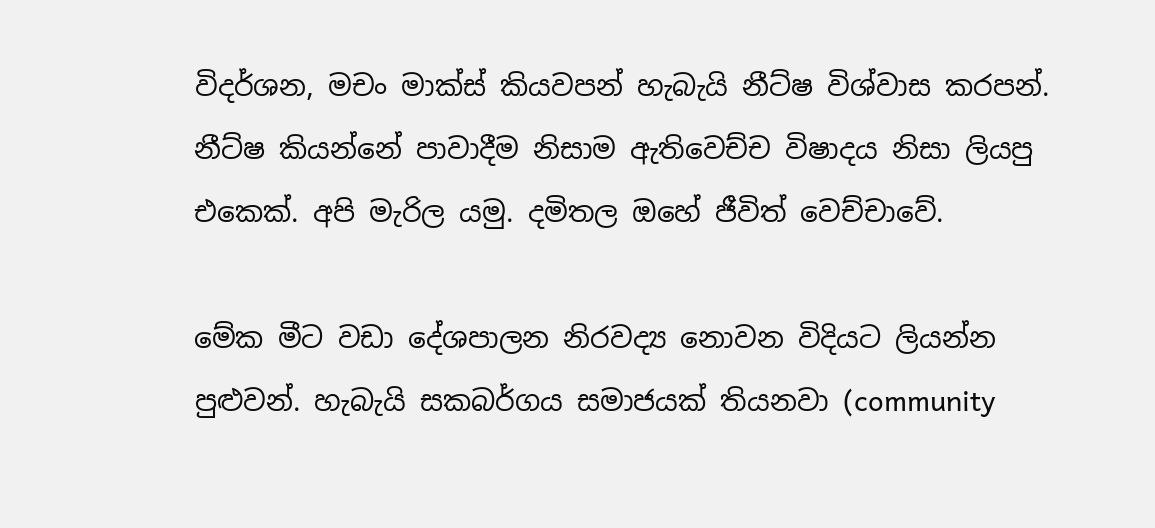විදර්ශන, මචං මාක්ස් කියවපන් හැබැයි නීට්ෂ විශ්වාස කරපන්. නීට්ෂ කියන්නේ පාවාදීම නිසාම ඇතිවෙච්ච විෂාදය නිසා ලියපු එකෙක්. අපි මැරිල යමු. දමිතල ඔහේ ජීවිත් වෙච්චාවේ.

මේක මීට වඩා දේශපාලන නිරවද්‍ය නොවන විදියට ලියන්න පුළුවන්. හැබැයි සකබර්ගය සමාජයක් තියනවා (community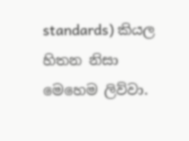standards) කියල හිතන නිසා මෙහෙම ලිව්වා.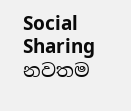Social Sharing
නවතම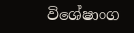විශේෂාංග